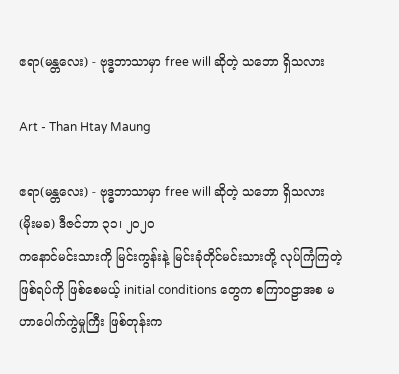ဧရာ(မန္တလေး) - ဗုဒ္ဓဘာသာမှာ free will ဆိုတဲ့ သဘော ရှိသလား

Art - Than Htay Maung

ဧရာ(မန္တလေး) - ဗုဒ္ဓဘာသာမှာ free will ဆိုတဲ့ သဘော ရှိသလား
(မိုးမခ) ဒီဇင်ဘာ ၃၁၊ ၂၀၂၀
ကနောင်မင်းသားကို မြင်းကွန်းနဲ့ မြင်းခုံတိုင်မင်းသားတို့ လုပ်ကြံကြတဲ့ ဖြစ်ရပ်ကို ဖြစ်စေမယ့် initial conditions တွေက စကြာဝဠာအစ မဟာပေါက်ကွဲမှုကြီး ဖြစ်တုန်းက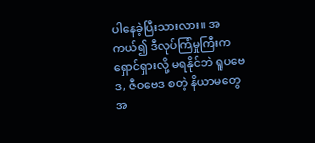ပါနေခဲ့ပြီးသားလား။ အကယ်၍ ဒီလုပ်ကြံမှုကြီးက ရှောင်ရှားလို့ မရနိုင်ဘဲ ရူပဗေဒ, ဇီဝဗေဒ စတဲ့ နိယာမတွေ အ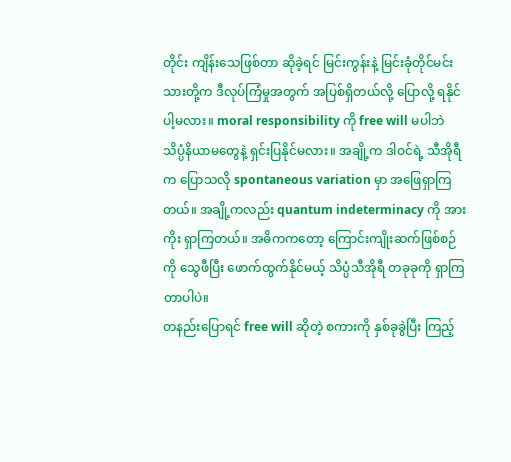တိုင်း ကျိန်းသေဖြစ်တာ ဆိုခဲ့ရင် မြင်းကွန်းနဲ့ မြင်းခုံတိုင်မင်းသားတို့က ဒီလုပ်ကြံမှုအတွက် အပြစ်ရှိတယ်လို့ ပြောလို့ ရနိုင်ပါ့မလား။ moral responsibility ကို free will မပါဘဲ သိပ္ပံနိယာမတွေနဲ့ ရှင်းပြနိုင်မလား။ အချို့က ဒါဝင်ရဲ့ သီအိုရီက ပြောသလို spontaneous variation မှာ အဖြေရှာကြတယ်။ အချို့ကလည်း quantum indeterminacy ကို အားကိုး ရှာကြတယ်။ အဓိကကတော့ ကြောင်းကျိုးဆက်ဖြစ်စဉ်ကို သွေဖီပြီး ဖောက်ထွက်နိုင်မယ့် သိပ္ပံသီအိုရီ တခုခုကို ရှာကြတာပါပဲ။
တနည်းပြောရင် free will ဆိုတဲ့ စကားကို နှစ်ခုခွဲပြီး ကြည့်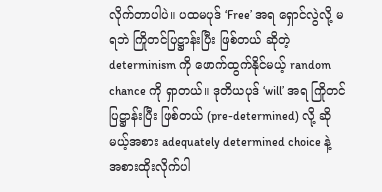လိုက်တာပါပဲ။ ပထမပုဒ် ‘Free’ အရ ရှောင်လွဲလို့ မရဘဲ ကြိုတင်ပြဋ္ဌာန်းပြီး ဖြစ်တယ် ဆိုတဲ့ determinism ကို ဖောက်ထွက်နိုင်မယ့် random chance ကို ရှာတယ်။ ဒုတိယပုဒ် ‘will’ အရ ကြိုတင်ပြဋ္ဌာန်းပြီး ဖြစ်တယ် (pre-determined) လို့ ဆိုမယ့်အစား adequately determined choice နဲ့ အစားထိုးလိုက်ပါ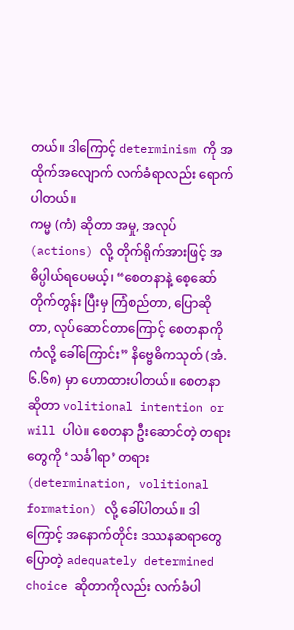တယ်။ ဒါကြောင့် determinism ကို အထိုက်အလျောက် လက်ခံရာလည်း ရောက်ပါတယ်။
ကမ္မ (ကံ) ဆိုတာ အမှု, အလုပ် (actions) လို့ တိုက်ရိုက်အားဖြင့် အဓိပ္ပါယ်ရပေမယ့်၊ “စေတနာနဲ့ စေ့ဆော် တိုက်တွန်း ပြီးမှ ကြံစည်တာ, ပြောဆိုတာ, လုပ်ဆောင်တာကြောင့် စေတနာကို ကံလို့ ခေါ်ကြောင်း” နိဗ္ဗေဓိကသုတ် (အံ.၆.၆၈) မှာ ဟောထားပါတယ်။ စေတနာ ဆိုတာ volitional intention or will ပါပဲ။ စေတနာ ဦးဆောင်တဲ့ တရားတွေကို ‘သင်္ခါရာ’ တရား (determination, volitional formation) လို့ ခေါ်ပါတယ်။ ဒါကြောင့် အနောက်တိုင်း ဒဿနဆရာတွေ ပြောတဲ့ adequately determined choice ဆိုတာကိုလည်း လက်ခံပါ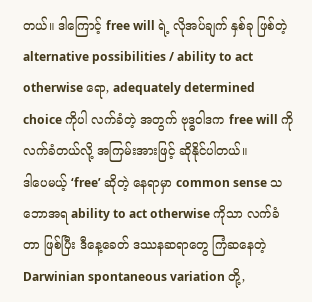တယ်။ ဒါကြောင့် free will ရဲ့ လိုအပ်ချက် နှစ်ခု ဖြစ်တဲ့ alternative possibilities / ability to act otherwise ရော, adequately determined choice ကိုပါ လက်ခံတဲ့ အတွက် ဗုဒ္ဓဝါဒက free will ကို လက်ခံတယ်လို့ အကြမ်းအားဖြင့် ဆိုနိုင်ပါတယ်။
ဒါပေမယ့် ‘free’ ဆိုတဲ့ နေရာမှာ common sense သဘောအရ ability to act otherwise ကိုသာ လက်ခံတာ ဖြစ်ပြီး ဒီနေ့ခေတ် ဒဿနဆရာတွေ ကြံဆနေတဲ့ Darwinian spontaneous variation တို့,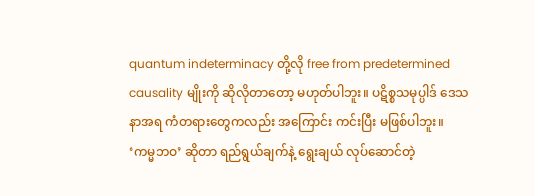quantum indeterminacy တို့လို free from predetermined causality မျိုးကို ဆိုလိုတာတော့ မဟုတ်ပါဘူး။ ပဋိစ္စသမုပ္ပါဒ် ဒေသနာအရ ကံတရားတွေကလည်း အကြောင်း ကင်းပြီး မဖြစ်ပါဘူး။
‘ကမ္မဘဝ’ ဆိုတာ ရည်ရွယ်ချက်နဲ့ ရွေးချယ် လုပ်ဆောင်တဲ့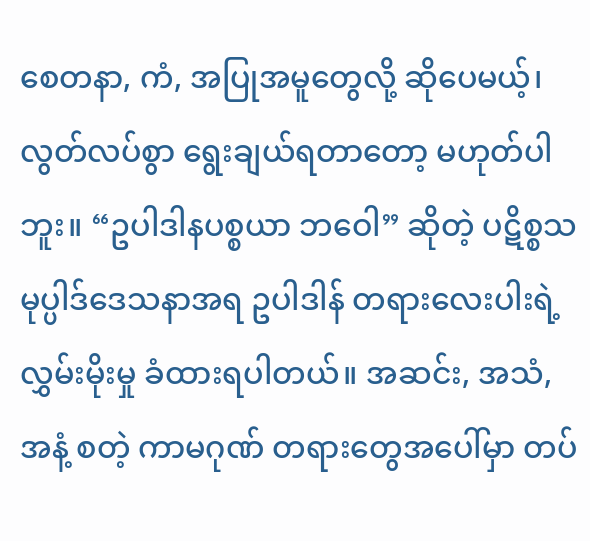စေတနာ, ကံ, အပြုအမူတွေလို့ ဆိုပေမယ့်၊ လွတ်လပ်စွာ ရွေးချယ်ရတာတော့ မဟုတ်ပါဘူး။ “ဥပါဒါနပစ္စယာ ဘဝေါ” ဆိုတဲ့ ပဋိစ္စသမုပ္ပါဒ်ဒေသနာအရ ဥပါဒါန် တရားလေးပါးရဲ့ လွှမ်းမိုးမှု ခံထားရပါတယ်။ အဆင်း, အသံ, အနံ့ စတဲ့ ကာမဂုဏ် တရားတွေအပေါ်မှာ တပ်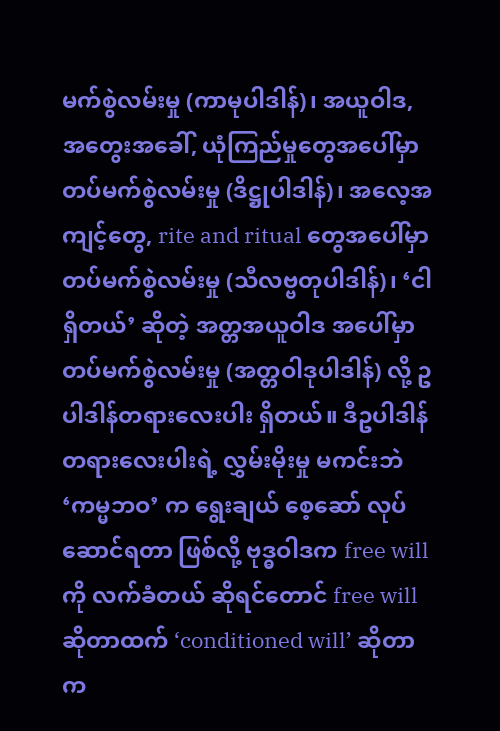မက်စွဲလမ်းမှု (ကာမုပါဒါန်)၊ အယူဝါဒ, အတွေးအခေါ်, ယုံကြည်မှုတွေအပေါ်မှာ တပ်မက်စွဲလမ်းမှု (ဒိဋ္ဌုပါဒါန်)၊ အလေ့အကျင့်တွေ, rite and ritual တွေအပေါ်မှာ တပ်မက်စွဲလမ်းမှု (သီလဗ္ဗတုပါဒါန်)၊ ‘ငါရှိတယ်’ ဆိုတဲ့ အတ္တအယူဝါဒ အပေါ်မှာ တပ်မက်စွဲလမ်းမှု (အတ္တဝါဒုပါဒါန်) လို့ ဥပါဒါန်တရားလေးပါး ရှိတယ်။ ဒီဥပါဒါန်တရားလေးပါးရဲ့ လွှမ်းမိုးမှု မကင်းဘဲ ‘ကမ္မဘဝ’ က ရွေးချယ် စေ့ဆော် လုပ်ဆောင်ရတာ ဖြစ်လို့ ဗုဒ္ဓဝါဒက free will ကို လက်ခံတယ် ဆိုရင်တောင် free will ဆိုတာထက် ‘conditioned will’ ဆိုတာက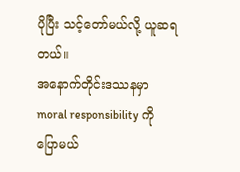ပိုပြီး သင့်တော်မယ်လို့ ယူဆရတယ်။
အနောက်တိုင်းဒဿနမှာ moral responsibility ကို ပြောမယ်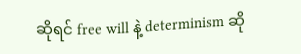ဆိုရင် free will နဲ့ determinism ဆို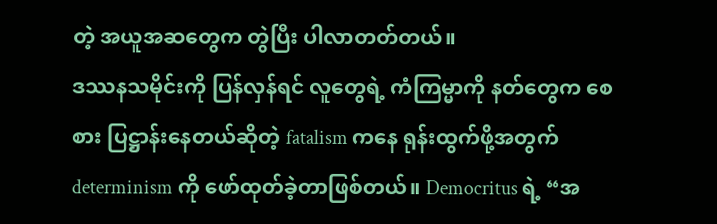တဲ့ အယူအဆတွေက တွဲပြီး ပါလာတတ်တယ်။
ဒဿနသမိုင်းကို ပြန်လှန်ရင် လူတွေရဲ့ ကံကြမ္မာကို နတ်တွေက စေစား ပြဋ္ဌာန်းနေတယ်ဆိုတဲ့ fatalism ကနေ ရုန်းထွက်ဖို့အတွက် determinism ကို ဖော်ထုတ်ခဲ့တာဖြစ်တယ်။ Democritus ရဲ့ “အ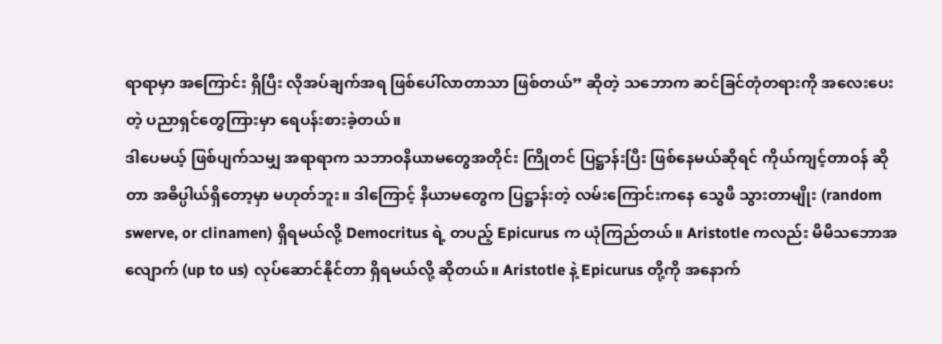ရာရာမှာ အကြောင်း ရှိပြီး လိုအပ်ချက်အရ ဖြစ်ပေါ်လာတာသာ ဖြစ်တယ်” ဆိုတဲ့ သဘောက ဆင်ခြင်တုံတရားကို အလေးပေးတဲ့ ပညာရှင်တွေကြားမှာ ရေပန်းစားခဲ့တယ်။
ဒါပေမယ့် ဖြစ်ပျက်သမျှ အရာရာက သဘာဝနိယာမတွေအတိုင်း ကြိုတင် ပြဋ္ဌာန်းပြီး ဖြစ်နေမယ်ဆိုရင် ကိုယ်ကျင့်တာဝန် ဆိုတာ အဓိပ္ပါယ်ရှိတော့မှာ မဟုတ်ဘူး။ ဒါကြောင့် နိယာမတွေက ပြဋ္ဌာန်းတဲ့ လမ်းကြောင်းကနေ သွေဖီ သွားတာမျိုး (random swerve, or clinamen) ရှိရမယ်လို့ Democritus ရဲ့ တပည့် Epicurus က ယုံကြည်တယ်။ Aristotle ကလည်း မိမိသဘောအလျောက် (up to us) လုပ်ဆောင်နိုင်တာ ရှိရမယ်လို့ ဆိုတယ်။ Aristotle နဲ့ Epicurus တို့ကို အနောက်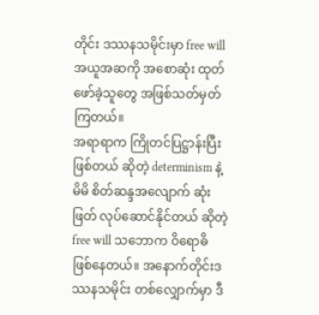တိုင်း ဒဿနသမိုင်းမှာ free will အယူအဆကို အစောဆုံး ထုတ်ဖော်ခဲ့သူတွေ အဖြစ်သတ်မှတ်ကြတယ်။
အရာရာက ကြိုတင်ပြဋ္ဌာန်းပြီး ဖြစ်တယ် ဆိုတဲ့ determinism နဲ့ မိမိ စိတ်ဆန္ဒအလျောက် ဆုံးဖြတ် လုပ်ဆောင်နိုင်တယ် ဆိုတဲ့ free will သဘောက ဝိရောဓိ ဖြစ်နေတယ်။ အနောက်တိုင်းဒဿနသမိုင်း တစ်လျှောက်မှာ ဒီ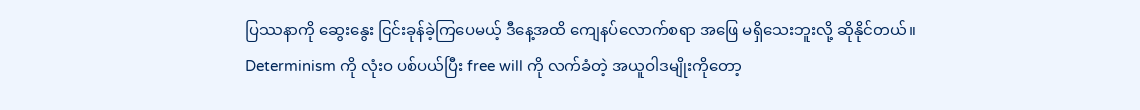ပြဿနာကို ဆွေးနွေး ငြင်းခုန်ခဲ့ကြပေမယ့် ဒီနေ့အထိ ကျေနပ်လောက်စရာ အဖြေ မရှိသေးဘူးလို့ ဆိုနိုင်တယ်။
Determinism ကို လုံးဝ ပစ်ပယ်ပြီး free will ကို လက်ခံတဲ့ အယူဝါဒမျိုးကိုတော့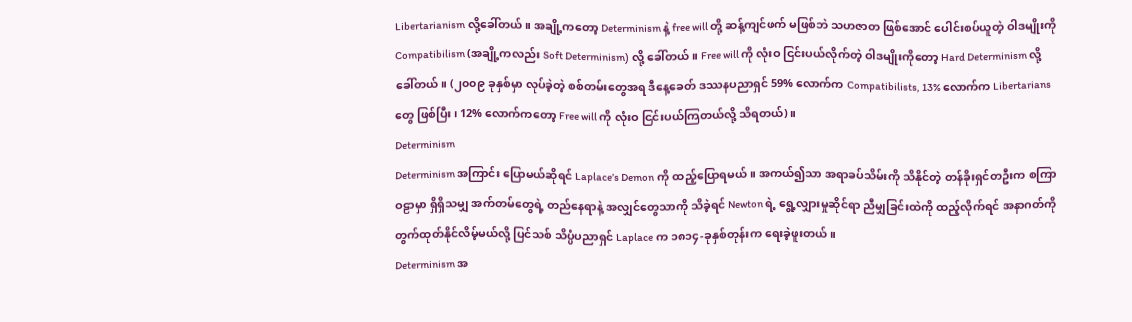Libertarianism လို့ခေါ်တယ်။ အချို့ကတော့ Determinism နဲ့ free will တို့ ဆန့်ကျင်ဖက် မဖြစ်ဘဲ သဟဇာတ ဖြစ်အောင် ပေါင်းစပ်ယူတဲ့ ဝါဒမျိုးကို Compatibilism (အချို့ကလည်း Soft Determinism) လို့ ခေါ်တယ်။ Free will ကို လုံးဝ ငြင်းပယ်လိုက်တဲ့ ဝါဒမျိုးကိုတော့ Hard Determinism လို့ ခေါ်တယ်။ (၂၀၀၉ ခုနှစ်မှာ လုပ်ခဲ့တဲ့ စစ်တမ်းတွေအရ ဒီနေ့ခေတ် ဒဿနပညာရှင် 59% လောက်က Compatibilists, 13% လောက်က Libertarians တွေ ဖြစ်ပြီး၊ 12% လောက်ကတော့ Free will ကို လုံးဝ ငြင်းပယ်ကြတယ်လို့ သိရတယ်)။
Determinism
Determinism အကြာင်း ပြောမယ်ဆိုရင် Laplace’s Demon ကို ထည့်ပြောရမယ်။ အကယ်၍သာ အရာခပ်သိမ်းကို သိနိုင်တဲ့ တန်ခိုးရှင်တဦးက စကြာဝဠာမှာ ရှိရှိသမျှ အက်တမ်တွေရဲ့ တည်နေရာနဲ့ အလျှင်တွေသာကို သိခဲ့ရင် Newton ရဲ့ ရွေ့လျှားမှုဆိုင်ရာ ညီမျှခြင်းထဲကို ထည့်လိုက်ရင် အနာဂတ်ကို တွက်ထုတ်နိုင်လိမ့်မယ်လို့ ပြင်သစ် သိပ္ပံပညာရှင် Laplace က ၁၈၁၄-ခုနှစ်တုန်းက ရေးခဲ့ဖူးတယ်။
Determinism အ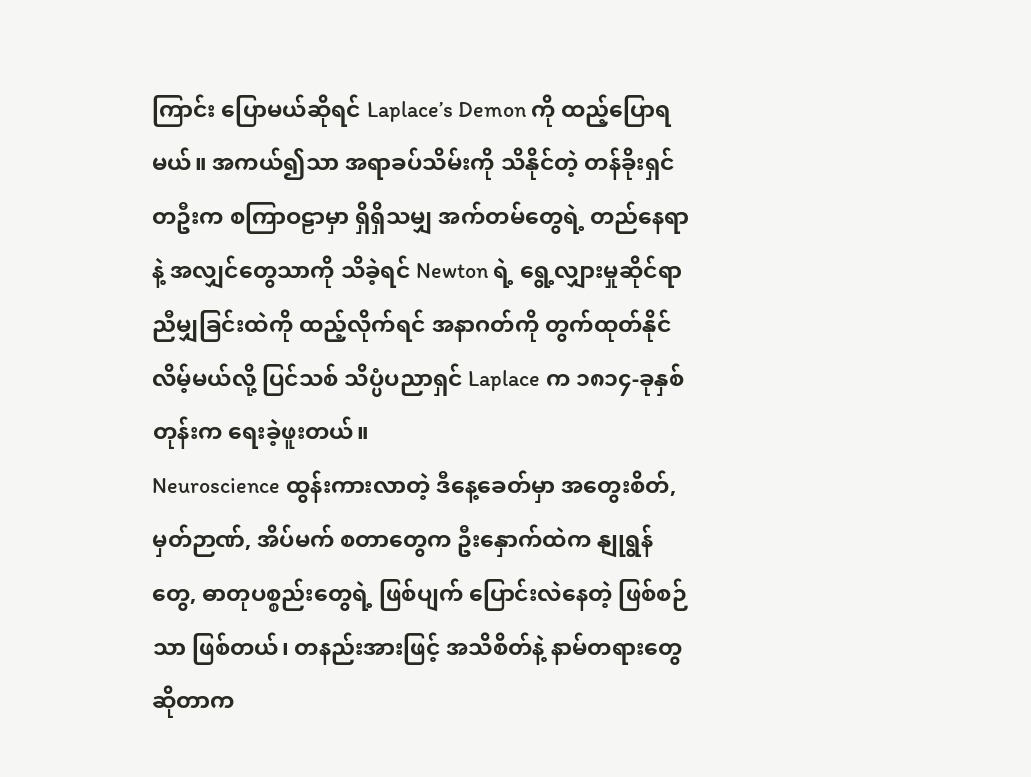ကြာင်း ပြောမယ်ဆိုရင် Laplace’s Demon ကို ထည့်ပြောရမယ်။ အကယ်၍သာ အရာခပ်သိမ်းကို သိနိုင်တဲ့ တန်ခိုးရှင်တဦးက စကြာဝဠာမှာ ရှိရှိသမျှ အက်တမ်တွေရဲ့ တည်နေရာနဲ့ အလျှင်တွေသာကို သိခဲ့ရင် Newton ရဲ့ ရွေ့လျှားမှုဆိုင်ရာ ညီမျှခြင်းထဲကို ထည့်လိုက်ရင် အနာဂတ်ကို တွက်ထုတ်နိုင်လိမ့်မယ်လို့ ပြင်သစ် သိပ္ပံပညာရှင် Laplace က ၁၈၁၄-ခုနှစ်တုန်းက ရေးခဲ့ဖူးတယ်။
Neuroscience ထွန်းကားလာတဲ့ ဒီနေ့ခေတ်မှာ အတွေးစိတ်, မှတ်ဉာဏ်, အိပ်မက် စတာတွေက ဦးနှောက်ထဲက နျုရွန်တွေ, ဓာတုပစ္စည်းတွေရဲ့ ဖြစ်ပျက် ပြောင်းလဲနေတဲ့ ဖြစ်စဉ်သာ ဖြစ်တယ်၊ တနည်းအားဖြင့် အသိစိတ်နဲ့ နာမ်တရားတွေ ဆိုတာက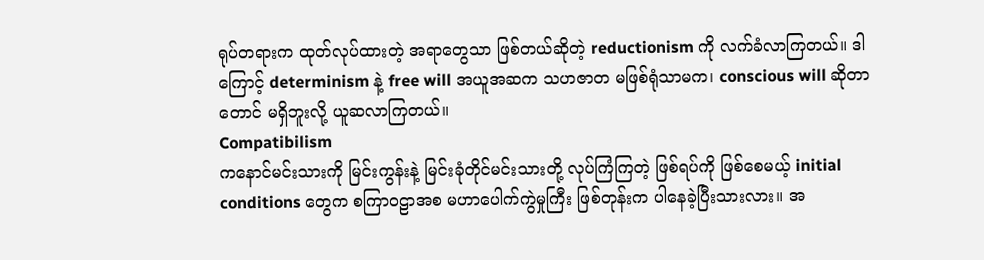ရုပ်တရားက ထုတ်လုပ်ထားတဲ့ အရာတွေသာ ဖြစ်တယ်ဆိုတဲ့ reductionism ကို လက်ခံလာကြတယ်။ ဒါကြောင့် determinism နဲ့ free will အယူအဆက သဟဇာတ မဖြစ်ရုံသာမက၊ conscious will ဆိုတာတောင် မရှိဘူးလို့ ယူဆလာကြတယ်။
Compatibilism
ကနောင်မင်းသားကို မြင်းကွန်းနဲ့ မြင်းခုံတိုင်မင်းသားတို့ လုပ်ကြံကြတဲ့ ဖြစ်ရပ်ကို ဖြစ်စေမယ့် initial conditions တွေက စကြာဝဠာအစ မဟာပေါက်ကွဲမှုကြီး ဖြစ်တုန်းက ပါနေခဲ့ပြီးသားလား။ အ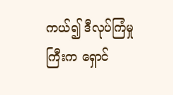ကယ်၍ ဒီလုပ်ကြံမှုကြီးက ရှောင်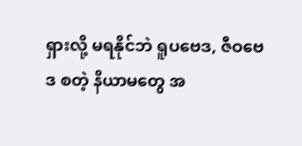ရှားလို့ မရနိုင်ဘဲ ရူပဗေဒ, ဇီဝဗေဒ စတဲ့ နိယာမတွေ အ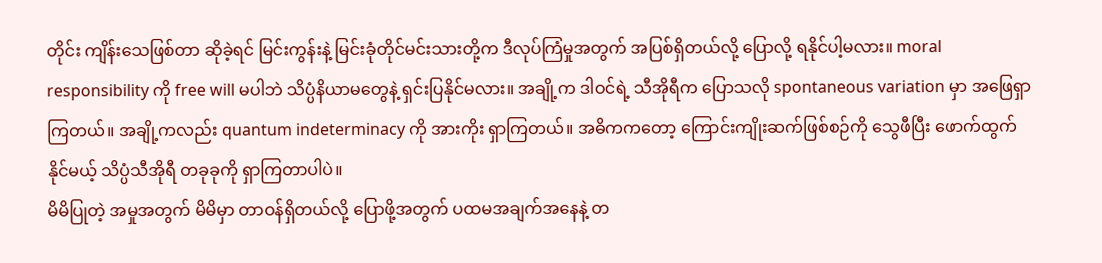တိုင်း ကျိန်းသေဖြစ်တာ ဆိုခဲ့ရင် မြင်းကွန်းနဲ့ မြင်းခုံတိုင်မင်းသားတို့က ဒီလုပ်ကြံမှုအတွက် အပြစ်ရှိတယ်လို့ ပြောလို့ ရနိုင်ပါ့မလား။ moral responsibility ကို free will မပါဘဲ သိပ္ပံနိယာမတွေနဲ့ ရှင်းပြနိုင်မလား။ အချို့က ဒါဝင်ရဲ့ သီအိုရီက ပြောသလို spontaneous variation မှာ အဖြေရှာကြတယ်။ အချို့ကလည်း quantum indeterminacy ကို အားကိုး ရှာကြတယ်။ အဓိကကတော့ ကြောင်းကျိုးဆက်ဖြစ်စဉ်ကို သွေဖီပြီး ဖောက်ထွက်နိုင်မယ့် သိပ္ပံသီအိုရီ တခုခုကို ရှာကြတာပါပဲ။
မိမိပြုတဲ့ အမှုအတွက် မိမိမှာ တာဝန်ရှိတယ်လို့ ပြောဖို့အတွက် ပထမအချက်အနေနဲ့ တ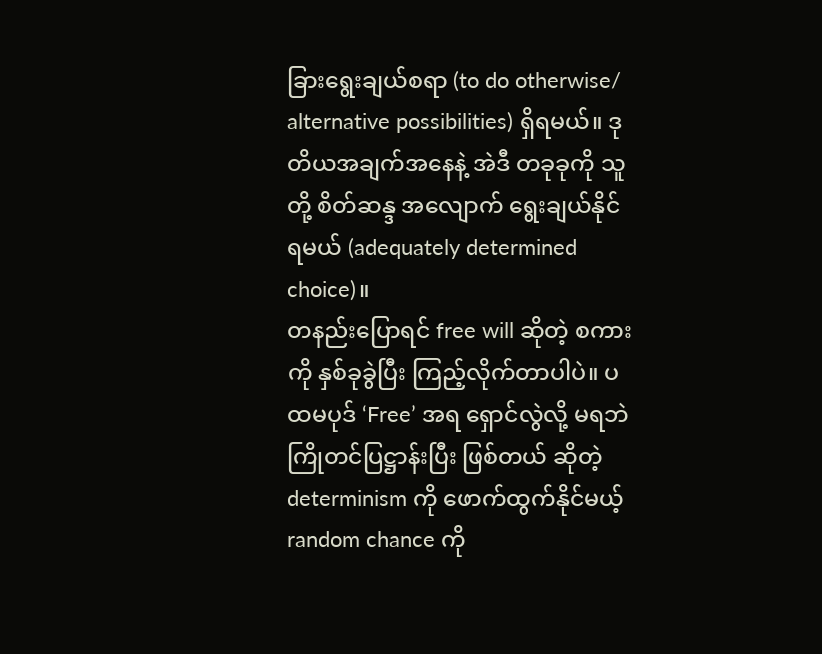ခြားရွေးချယ်စရာ (to do otherwise/ alternative possibilities) ရှိရမယ်။ ဒုတိယအချက်အနေနဲ့ အဲဒီ တခုခုကို သူတို့ စိတ်ဆန္ဒ အလျောက် ရွေးချယ်နိုင်ရမယ် (adequately determined choice)။
တနည်းပြောရင် free will ဆိုတဲ့ စကားကို နှစ်ခုခွဲပြီး ကြည့်လိုက်တာပါပဲ။ ပထမပုဒ် ‘Free’ အရ ရှောင်လွဲလို့ မရဘဲ ကြိုတင်ပြဋ္ဌာန်းပြီး ဖြစ်တယ် ဆိုတဲ့ determinism ကို ဖောက်ထွက်နိုင်မယ့် random chance ကို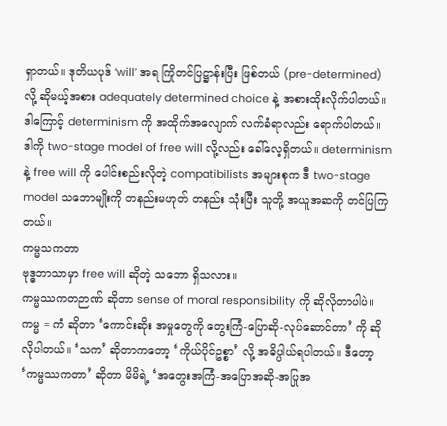ရှာတယ်။ ဒုတိယပုဒ် ‘will’ အရ ကြိုတင်ပြဋ္ဌာန်းပြီး ဖြစ်တယ် (pre-determined) လို့ ဆိုမယ့်အစား adequately determined choice နဲ့ အစားထိုးလိုက်ပါတယ်။ ဒါကြောင့် determinism ကို အထိုက်အလျောက် လက်ခံရာလည်း ရောက်ပါတယ်။
ဒါကို two-stage model of free will လို့လည်း ခေါ်လေ့ရှိတယ်။ determinism နဲ့ free will ကို ပေါင်းစည်းလိုတဲ့ compatibilists အများစုက ဒီ two-stage model သဘောမျိုးကို တနည်းမဟုတ် တနည်း သုံးပြီး သူတို့ အယူအဆကို တင်ပြကြတယ်။
ကမ္မသကတာ
ဗုဒ္ဓဘာသာမှာ free will ဆိုတဲ့ သဘော ရှိသလား။
ကမ္မဿကတဉာဏ် ဆိုတာ sense of moral responsibility ကို ဆိုလိုတာပါပဲ။ ကမ္မ = ကံ ဆိုတာ ‘ကောင်းဆိုး အမှုတွေကို တွေးကြံ-ပြောဆို-လုပ်ဆောင်တာ’ ကို ဆိုလိုပါတယ်။ ‘သက’ ဆိုတာကတော့ ‘ကိုယ်ပိုင်ဥစ္စာ’ လို့ အဓိပ္ပါယ်ရပါတယ်။ ဒီတော့ ‘ကမ္မဿကတာ’ ဆိုတာ မိမိရဲ့ ‘အတွေးအကြံ-အပြောအဆို-အပြုအ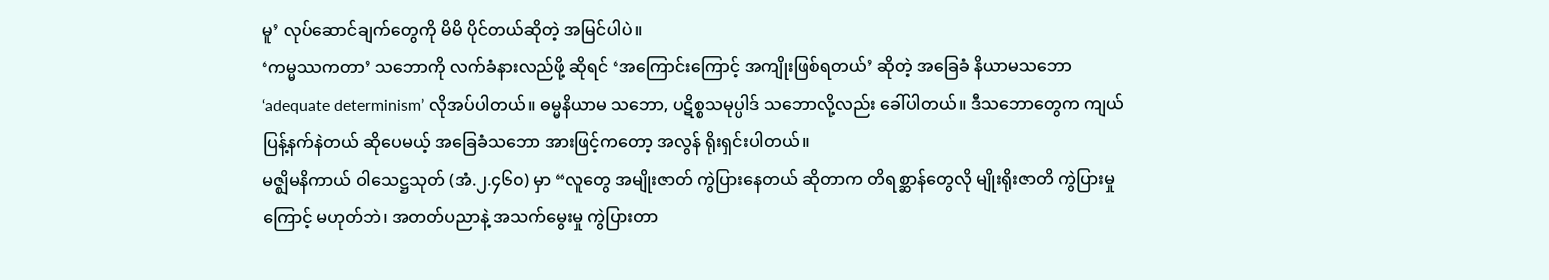မူ’ လုပ်ဆောင်ချက်တွေကို မိမိ ပိုင်တယ်ဆိုတဲ့ အမြင်ပါပဲ။
‘ကမ္မဿကတာ’ သဘောကို လက်ခံနားလည်ဖို့ ဆိုရင် ‘အကြောင်းကြောင့် အကျိုးဖြစ်ရတယ်’ ဆိုတဲ့ အခြေခံ နိယာမသဘော ‘adequate determinism’ လိုအပ်ပါတယ်။ ဓမ္မနိယာမ သဘော, ပဋိစ္စသမုပ္ပါဒ် သဘောလို့လည်း ခေါ်ပါတယ်။ ဒီသဘောတွေက ကျယ်ပြန့်နက်နဲတယ် ဆိုပေမယ့် အခြေခံသဘော အားဖြင့်ကတော့ အလွန် ရိုးရှင်းပါတယ်။
မဇ္ဈိမနိကာယ် ဝါသေဋ္ဌသုတ် (အံ.၂.၄၆၀) မှာ “လူတွေ အမျိုးဇာတ် ကွဲပြားနေတယ် ဆိုတာက တိရစ္ဆာန်တွေလို မျိုးရိုးဇာတိ ကွဲပြားမှုကြောင့် မဟုတ်ဘဲ၊ အတတ်ပညာနဲ့ အသက်မွေးမှု ကွဲပြားတာ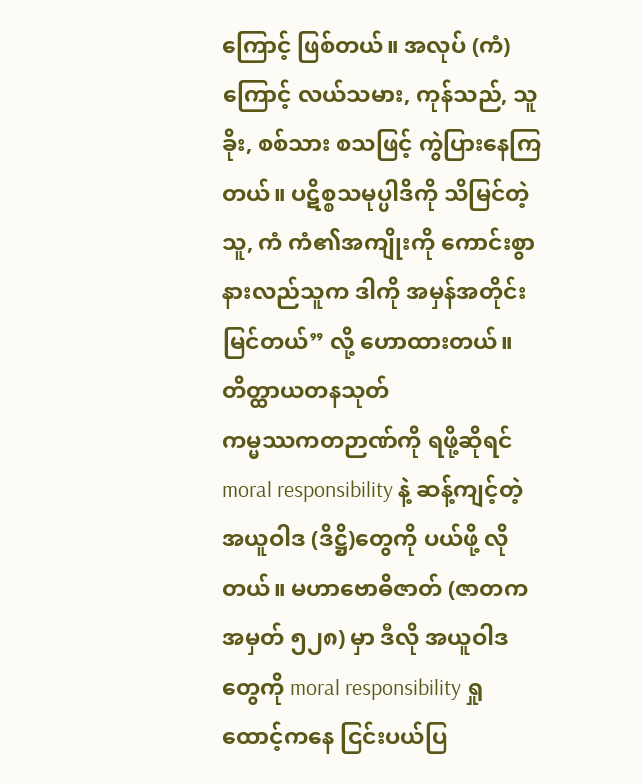ကြောင့် ဖြစ်တယ်။ အလုပ် (ကံ) ကြောင့် လယ်သမား, ကုန်သည်, သူခိုး, စစ်သား စသဖြင့် ကွဲပြားနေကြတယ်။ ပဋိစ္စသမုပ္ပါဒိကို သိမြင်တဲ့သူ, ကံ ကံ၏အကျိုးကို ကောင်းစွာနားလည်သူက ဒါကို အမှန်အတိုင်းမြင်တယ်” လို့ ဟောထားတယ်။
တိတ္ထာယတနသုတ်
ကမ္မဿကတဉာဏ်ကို ရဖို့ဆိုရင် moral responsibility နဲ့ ဆန့်ကျင့်တဲ့ အယူဝါဒ (ဒိဋ္ဌိ)တွေကို ပယ်ဖို့ လိုတယ်။ မဟာဗောဓိဇာတ် (ဇာတကအမှတ် ၅၂၈) မှာ ဒီလို အယူဝါဒတွေကို moral responsibility ရှုထောင့်ကနေ ငြင်းပယ်ပြ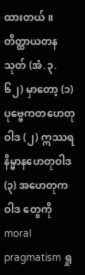ထားတယ်။ တိတ္ထာယတနသုတ် (အံ.၃.၆၂) မှာတော့ (၁) ပုဗ္ဗေကတဟေတုဝါဒ (၂) ဣဿရနိမ္မာနဟေတုဝါဒ (၃) အဟေတုကဝါဒ တွေကို moral pragmatism ရှု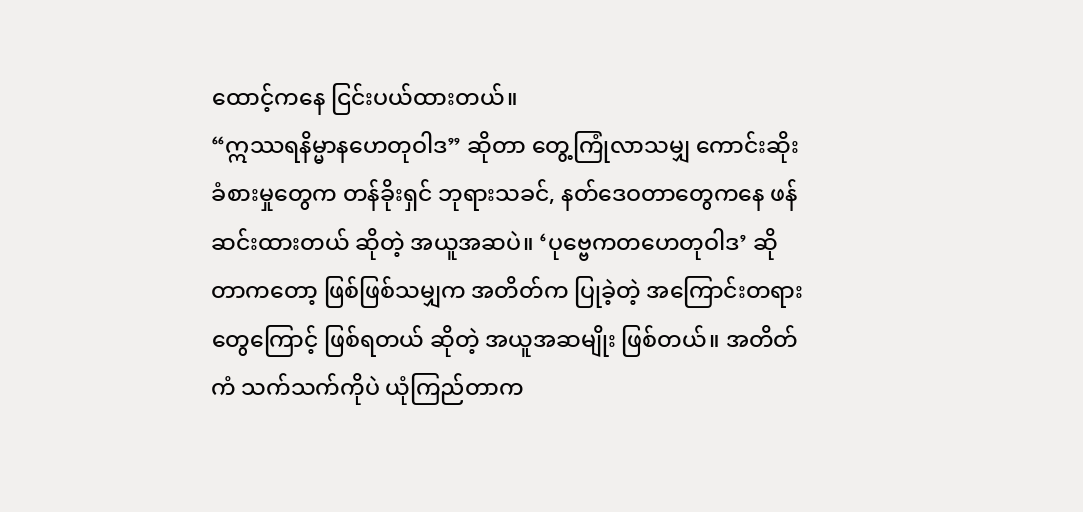ထောင့်ကနေ ငြင်းပယ်ထားတယ်။
“ဣဿရနိမ္မာနဟေတုဝါဒ” ဆိုတာ တွေ့ကြုံလာသမျှ ကောင်းဆိုးခံစားမှုတွေက တန်ခိုးရှင် ဘုရားသခင်, နတ်ဒေဝတာတွေကနေ ဖန်ဆင်းထားတယ် ဆိုတဲ့ အယူအဆပဲ။ ‘ပုဗ္ဗေကတဟေတုဝါဒ’ ဆိုတာကတော့ ဖြစ်ဖြစ်သမျှက အတိတ်က ပြုခဲ့တဲ့ အကြောင်းတရားတွေကြောင့် ဖြစ်ရတယ် ဆိုတဲ့ အယူအဆမျိုး ဖြစ်တယ်။ အတိတ်ကံ သက်သက်ကိုပဲ ယုံကြည်တာက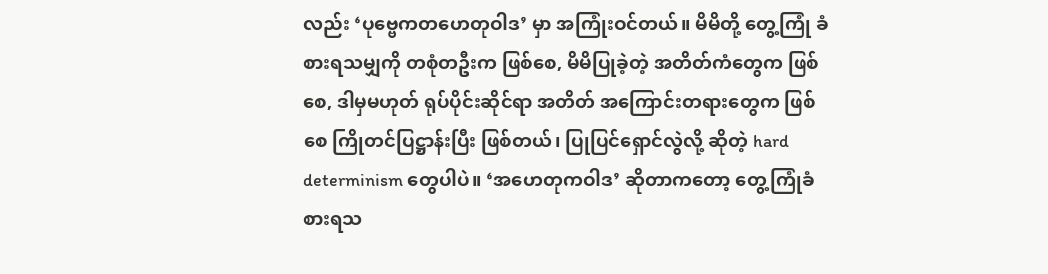လည်း ‘ပုဗ္ဗေကတဟေတုဝါဒ’ မှာ အကြုံးဝင်တယ်။ မိမိတို့ တွေ့ကြုံ ခံစားရသမျှကို တစုံတဦးက ဖြစ်စေ, မိမိပြုခဲ့တဲ့ အတိတ်ကံတွေက ဖြစ်စေ, ဒါမှမဟုတ် ရုပ်ပိုင်းဆိုင်ရာ အတိတ် အကြောင်းတရားတွေက ဖြစ်စေ ကြိုတင်ပြဋ္ဌာန်းပြီး ဖြစ်တယ်၊ ပြုပြင်ရှောင်လွဲလို့ ဆိုတဲ့ hard determinism တွေပါပဲ။ ‘အဟေတုကဝါဒ’ ဆိုတာကတော့ တွေ့ကြုံခံစားရသ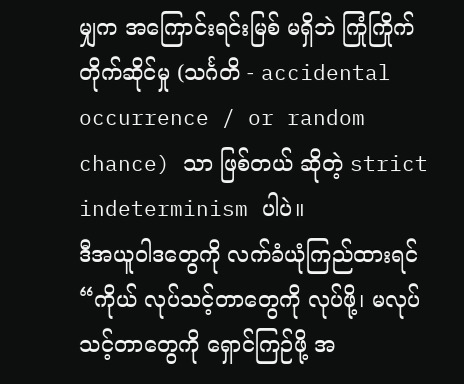မျှက အကြောင်းရင်းမြစ် မရှိဘဲ ကြုံကြိုက်တိုက်ဆိုင်မှု (သင်္ဂတိ - accidental occurrence / or random chance) သာ ဖြစ်တယ် ဆိုတဲ့ strict indeterminism ပါပဲ။
ဒီအယူဝါဒတွေကို လက်ခံယုံကြည်ထားရင် “ကိုယ် လုပ်သင့်တာတွေကို လုပ်ဖို့၊ မလုပ်သင့်တာတွေကို ရှောင်ကြဉ်ဖို့ အ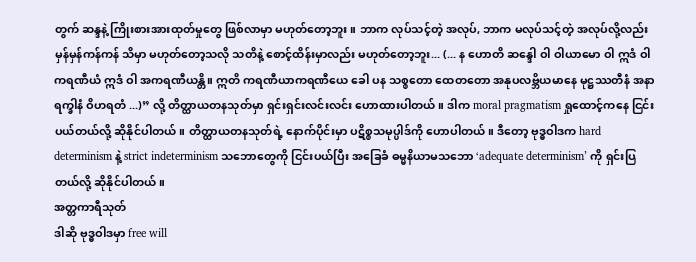တွက် ဆန္ဒနဲ့ ကြိုးစားအားထုတ်မှုတွေ ဖြစ်လာမှာ မဟုတ်တော့ဘူး။ ဘာက လုပ်သင့်တဲ့ အလုပ်, ဘာက မလုပ်သင့်တဲ့ အလုပ်လို့လည်း မှန်မှန်ကန်ကန် သိမှာ မဟုတ်တော့သလို သတိနဲ့ စောင့်ထိန်းမှာလည်း မဟုတ်တော့ဘူး... (... န ဟောတိ ဆန္ဒေါ ဝါ ဝါယာမော ဝါ ဣဒံ ဝါ ကရဏီယံ ဣဒံ ဝါ အကရဏီယန္တိ။ ဣတိ ကရဏီယာကရဏီယေ ခေါ ပန သစ္စတော ထေတတော အနုပလဗ္ဘိယမာနေ မုဋ္ဌဿတီနံ အနာရက္ခါနံ ဝိဟရတံ ...)” လို့ တိတ္ထာယတနသုတ်မှာ ရှင်းရှင်းလင်းလင်း ဟောထားပါတယ်။ ဒါက moral pragmatism ရှုထောင့်ကနေ ငြင်းပယ်တယ်လို့ ဆိုနိုင်ပါတယ်။ တိတ္ထာယတနသုတ်ရဲ့ နောက်ပိုင်းမှာ ပဋိစ္စသမုပ္ပါဒ်ကို ဟောပါတယ်။ ဒီတော့ ဗုဒ္ဓဝါဒက hard determinism နဲ့ strict indeterminism သဘောတွေကို ငြင်းပယ်ပြီး အခြေခံ ဓမ္မနိယာမသဘော ‘adequate determinism’ ကို ရှင်းပြတယ်လို့ ဆိုနိုင်ပါတယ်။
အတ္တကာရီသုတ်
ဒါဆို ဗုဒ္ဓဝါဒမှာ free will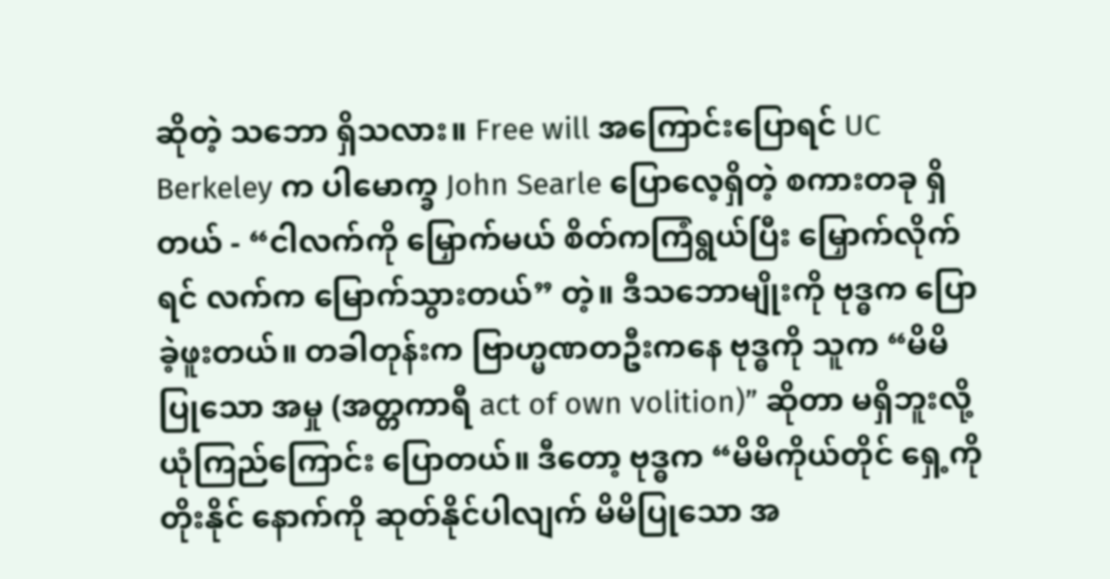ဆိုတဲ့ သဘော ရှိသလား။ Free will အကြောင်းပြောရင် UC Berkeley က ပါမောက္ခ John Searle ပြောလေ့ရှိတဲ့ စကားတခု ရှိတယ် - “ငါလက်ကို မြှောက်မယ် စိတ်ကကြံရွယ်ပြီး မြှောက်လိုက်ရင် လက်က မြောက်သွားတယ်” တဲ့။ ဒီသဘောမျိုးကို ဗုဒ္ဓက ပြောခဲ့ဖူးတယ်။ တခါတုန်းက ဗြာဟ္မဏတဦးကနေ ဗုဒ္ဓကို သူက “မိမိ ပြုသော အမှု (အတ္တကာရီ act of own volition)” ဆိုတာ မရှိဘူးလို့ ယုံကြည်ကြောင်း ပြောတယ်။ ဒီတော့ ဗုဒ္ဓက “မိမိကိုယ်တိုင် ရှေ့ကို တိုးနိုင် နောက်ကို ဆုတ်နိုင်ပါလျက် မိမိပြုသော အ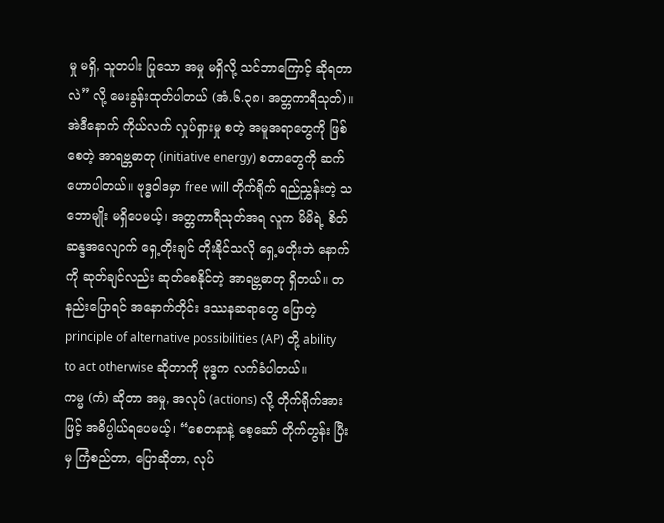မှု မရှိ, သူတပါး ပြုသော အမှု မရှိလို့ သင်ဘာကြောင့် ဆိုရတာလဲ” လို့ မေးခွန်းထုတ်ပါတယ် (အံ.၆.၃၈၊ အတ္တကာရီသုတ်)။ အဲဒီနောက် ကိုယ်လက် လှုပ်ရှားမှု စတဲ့ အမူအရာတွေကို ဖြစ်စေတဲ့ အာရဗ္ဘဓာတု (initiative energy) စတာတွေကို ဆက်ဟောပါတယ်။ ဗုဒ္ဓဝါဒမှာ free will တိုက်ရိုက် ရည်ညွှန်းတဲ့ သဘောမျိုး မရှိပေမယ့်၊ အတ္တကာရီသုတ်အရ လူက မိမိရဲ့ စိတ်ဆန္ဒအလျောက် ရှေ့တိုးချင် တိုးနိုင်သလို ရှေ့မတိုးဘဲ နောက်ကို ဆုတ်ချင်လည်း ဆုတ်စေနိုင်တဲ့ အာရဗ္ဘဓာတု ရှိတယ်။ တနည်းပြောရင် အနောက်တိုင်း ဒဿနဆရာတွေ ပြောတဲ့ principle of alternative possibilities (AP) တို့ ability to act otherwise ဆိုတာကို ဗုဒ္ဓက လက်ခံပါတယ်။
ကမ္မ (ကံ) ဆိုတာ အမှု, အလုပ် (actions) လို့ တိုက်ရိုက်အားဖြင့် အဓိပ္ပါယ်ရပေမယ့်၊ “စေတနာနဲ့ စေ့ဆော် တိုက်တွန်း ပြီးမှ ကြံစည်တာ, ပြောဆိုတာ, လုပ်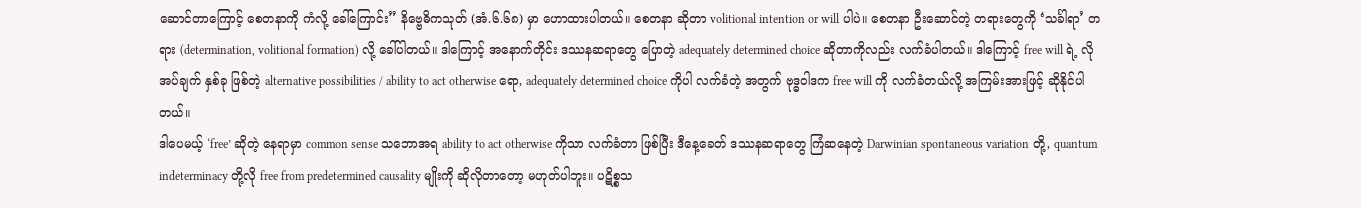ဆောင်တာကြောင့် စေတနာကို ကံလို့ ခေါ်ကြောင်း” နိဗ္ဗေဓိကသုတ် (အံ.၆.၆၈) မှာ ဟောထားပါတယ်။ စေတနာ ဆိုတာ volitional intention or will ပါပဲ။ စေတနာ ဦးဆောင်တဲ့ တရားတွေကို ‘သင်္ခါရာ’ တရား (determination, volitional formation) လို့ ခေါ်ပါတယ်။ ဒါကြောင့် အနောက်တိုင်း ဒဿနဆရာတွေ ပြောတဲ့ adequately determined choice ဆိုတာကိုလည်း လက်ခံပါတယ်။ ဒါကြောင့် free will ရဲ့ လိုအပ်ချက် နှစ်ခု ဖြစ်တဲ့ alternative possibilities / ability to act otherwise ရော, adequately determined choice ကိုပါ လက်ခံတဲ့ အတွက် ဗုဒ္ဓဝါဒက free will ကို လက်ခံတယ်လို့ အကြမ်းအားဖြင့် ဆိုနိုင်ပါတယ်။
ဒါပေမယ့် ‘free’ ဆိုတဲ့ နေရာမှာ common sense သဘောအရ ability to act otherwise ကိုသာ လက်ခံတာ ဖြစ်ပြီး ဒီနေ့ခေတ် ဒဿနဆရာတွေ ကြံဆနေတဲ့ Darwinian spontaneous variation တို့, quantum indeterminacy တို့လို free from predetermined causality မျိုးကို ဆိုလိုတာတော့ မဟုတ်ပါဘူး။ ပဋိစ္စသ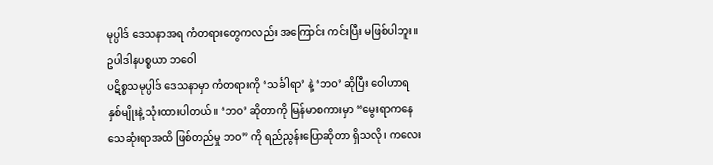မုပ္ပါဒ် ဒေသနာအရ ကံတရားတွေကလည်း အကြောင်း ကင်းပြီး မဖြစ်ပါဘူး။
ဥပါဒါနပစ္စယာ ဘဝေါ
ပဋိစ္စသမုပ္ပါဒ် ဒေသနာမှာ ကံတရားကို ‘သင်္ခါရာ’ နဲ့ ‘ဘဝ’ ဆိုပြီး ဝေါဟာရ နှစ်မျိုးနဲ့ သုံးထားပါတယ်။ ‘ဘဝ’ ဆိုတာကို မြန်မာစကားမှာ “မွေးရာကနေ သေဆုံးရာအထိ ဖြစ်တည်မှု ဘဝ” ကို ရည်ညွန်းပြောဆိုတာ ရှိသလို၊ ကလေး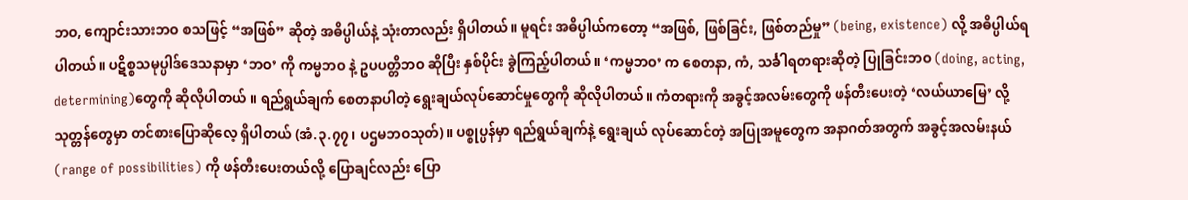ဘဝ, ကျောင်းသားဘဝ စသဖြင့် “အဖြစ်” ဆိုတဲ့ အဓိပ္ပါယ်နဲ့ သုံးတာလည်း ရှိပါတယ်။ မူရင်း အဓိပ္ပါယ်ကတော့ “အဖြစ်, ဖြစ်ခြင်း, ဖြစ်တည်မှု” (being, existence) လို့ အဓိပ္ပါယ်ရပါတယ်။ ပဋိစ္စသမုပ္ပါဒ်ဒေသနာမှာ ‘ဘဝ’ ကို ကမ္မဘဝ နဲ့ ဥပပတ္တိဘဝ ဆိုပြီး နှစ်ပိုင်း ခွဲကြည့်ပါတယ်။ ‘ကမ္မဘဝ’ က စေတနာ, ကံ, သင်္ခါရတရားဆိုတဲ့ ပြုခြင်းဘဝ (doing, acting, determining)တွေကို ဆိုလိုပါတယ် ။ ရည်ရွယ်ချက် စေတနာပါတဲ့ ရွေးချယ်လုပ်ဆောင်မှုတွေကို ဆိုလိုပါတယ်။ ကံတရားကို အခွင့်အလမ်းတွေကို ဖန်တီးပေးတဲ့ ‘လယ်ယာမြေ’ လို့ သုတ္တန်တွေမှာ တင်စားပြောဆိုလေ့ ရှိပါတယ် (အံ.၃.၇၇၊ ပဌမဘဝသုတ်)။ ပစ္စုပ္ပန်မှာ ရည်ရွယ်ချက်နဲ့ ရွေးချယ် လုပ်ဆောင်တဲ့ အပြုအမူတွေက အနာဂတ်အတွက် အခွင့်အလမ်းနယ် (range of possibilities) ကို ဖန်တီးပေးတယ်လို့ ပြောချင်လည်း ပြော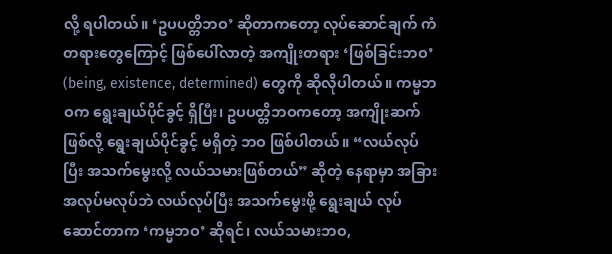လို့ ရပါတယ်။ ‘ဥပပတ္တိဘဝ’ ဆိုတာကတော့ လုပ်ဆောင်ချက် ကံတရားတွေကြောင့် ဖြစ်ပေါ်လာတဲ့ အကျိုးတရား ‘ဖြစ်ခြင်းဘဝ’ (being, existence, determined) တွေကို ဆိုလိုပါတယ်။ ကမ္မဘဝက ရွေးချယ်ပိုင်ခွင့် ရှိပြီး၊ ဥပပတ္တိဘဝကတော့ အကျိုးဆက်ဖြစ်လို့ ရွေးချယ်ပိုင်ခွင့် မရှိတဲ့ ဘဝ ဖြစ်ပါတယ်။ “လယ်လုပ်ပြီး အသက်မွေးလို့ လယ်သမားဖြစ်တယ်” ဆိုတဲ့ နေရာမှာ အခြားအလုပ်မလုပ်ဘဲ လယ်လုပ်ပြီး အသက်မွေးဖို့ ရွေးချယ် လုပ်ဆောင်တာက ‘ကမ္မဘဝ’ ဆိုရင်၊ လယ်သမားဘဝ,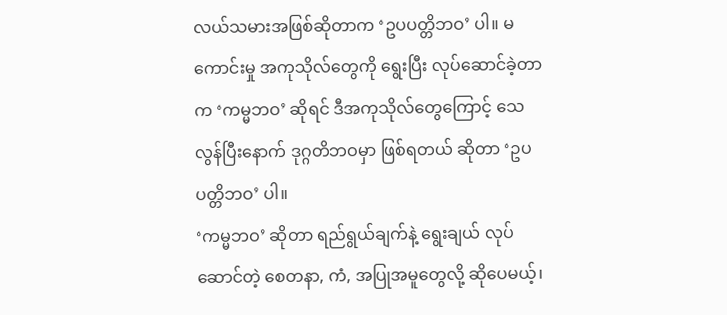လယ်သမားအဖြစ်ဆိုတာက ‘ဥပပတ္တိဘဝ’ ပါ။ မကောင်းမှု အကုသိုလ်တွေကို ရွေးပြီး လုပ်ဆောင်ခဲ့တာက ‘ကမ္မဘဝ’ ဆိုရင် ဒီအကုသိုလ်တွေကြောင့် သေလွန်ပြီးနောက် ဒုဂ္ဂတိဘဝမှာ ဖြစ်ရတယ် ဆိုတာ ‘ဥပပတ္တိဘဝ’ ပါ။
‘ကမ္မဘဝ’ ဆိုတာ ရည်ရွယ်ချက်နဲ့ ရွေးချယ် လုပ်ဆောင်တဲ့ စေတနာ, ကံ, အပြုအမူတွေလို့ ဆိုပေမယ့်၊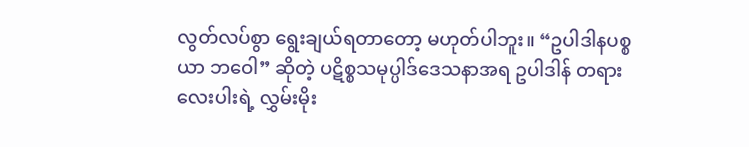လွတ်လပ်စွာ ရွေးချယ်ရတာတော့ မဟုတ်ပါဘူး။ “ဥပါဒါနပစ္စယာ ဘဝေါ” ဆိုတဲ့ ပဋိစ္စသမုပ္ပါဒ်ဒေသနာအရ ဥပါဒါန် တရားလေးပါးရဲ့ လွှမ်းမိုး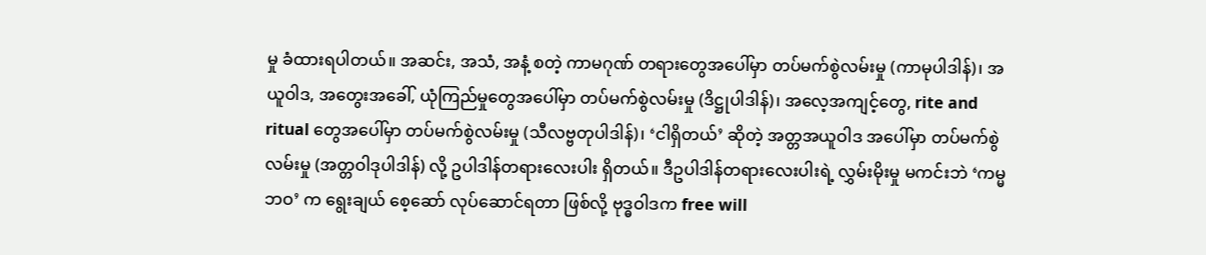မှု ခံထားရပါတယ်။ အဆင်း, အသံ, အနံ့ စတဲ့ ကာမဂုဏ် တရားတွေအပေါ်မှာ တပ်မက်စွဲလမ်းမှု (ကာမုပါဒါန်)၊ အယူဝါဒ, အတွေးအခေါ်, ယုံကြည်မှုတွေအပေါ်မှာ တပ်မက်စွဲလမ်းမှု (ဒိဋ္ဌုပါဒါန်)၊ အလေ့အကျင့်တွေ, rite and ritual တွေအပေါ်မှာ တပ်မက်စွဲလမ်းမှု (သီလဗ္ဗတုပါဒါန်)၊ ‘ငါရှိတယ်’ ဆိုတဲ့ အတ္တအယူဝါဒ အပေါ်မှာ တပ်မက်စွဲလမ်းမှု (အတ္တဝါဒုပါဒါန်) လို့ ဥပါဒါန်တရားလေးပါး ရှိတယ်။ ဒီဥပါဒါန်တရားလေးပါးရဲ့ လွှမ်းမိုးမှု မကင်းဘဲ ‘ကမ္မဘဝ’ က ရွေးချယ် စေ့ဆော် လုပ်ဆောင်ရတာ ဖြစ်လို့ ဗုဒ္ဓဝါဒက free will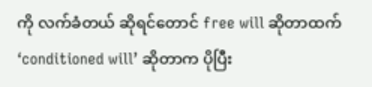ကို လက်ခံတယ် ဆိုရင်တောင် free will ဆိုတာထက် ‘conditioned will’ ဆိုတာက ပိုပြီး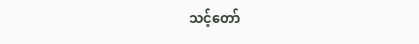သင့်တော်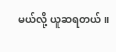မယ်လို့ ယူဆရတယ်။